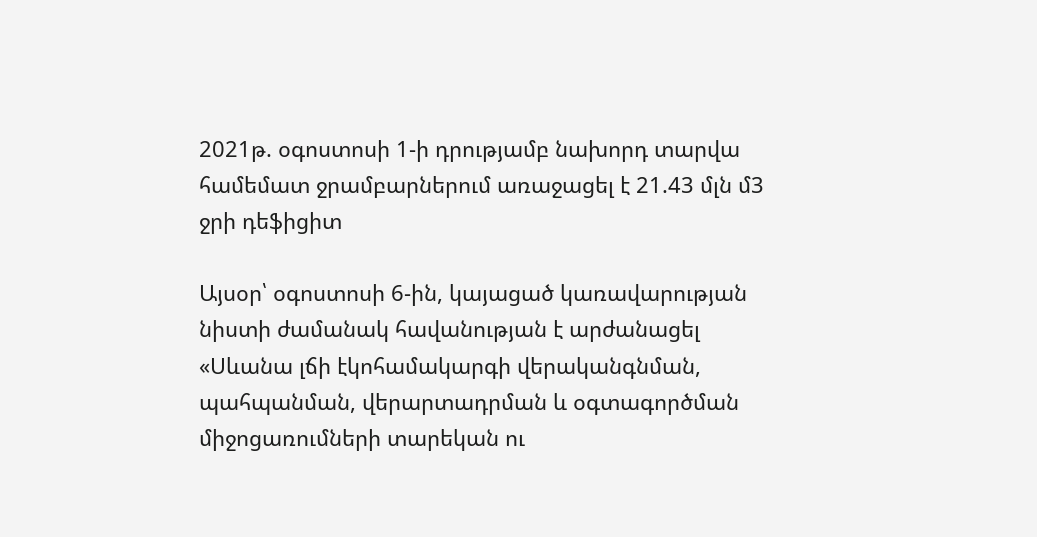2021թ. օգոստոսի 1-ի դրությամբ նախորդ տարվա համեմատ ջրամբարներում առաջացել է 21.43 մլն մ3 ջրի դեֆիցիտ

Այսօր՝ օգոստոսի 6-ին, կայացած կառավարության նիստի ժամանակ հավանության է արժանացել «Սևանա լճի էկոհամակարգի վերականգնման, պահպանման, վերարտադրման և օգտագործման միջոցառումների տարեկան ու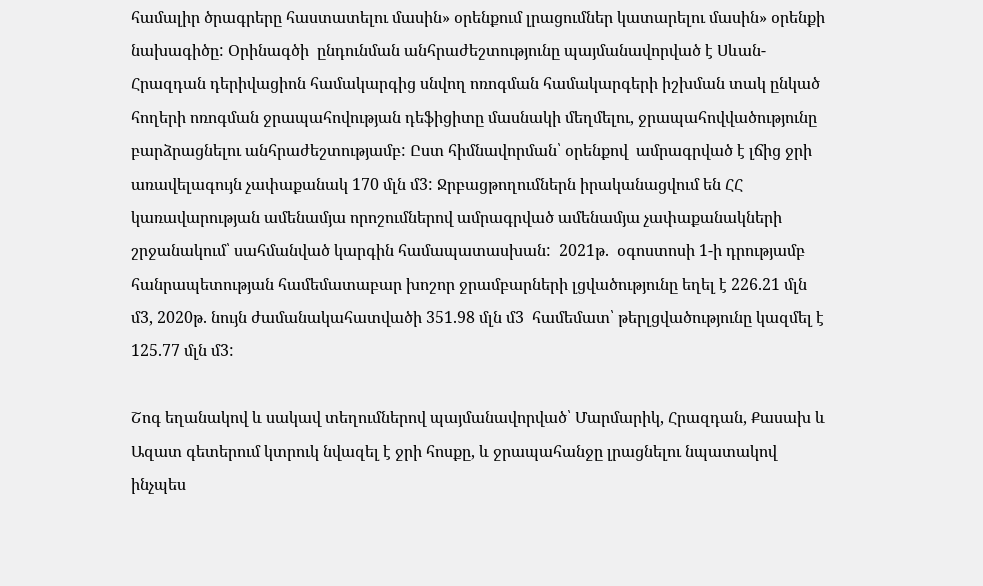համալիր ծրագրերը հաստատելու մասին» օրենքում լրացումներ կատարելու մասին» օրենքի նախագիծը: Օրինագծի  ընդունման անհրաժեշտությունը պայմանավորված է Սևան-Հրազդան դերիվացիոն համակարգից սնվող ոռոգման համակարգերի իշխման տակ ընկած հողերի ոռոգման ջրապահովության դեֆիցիտը մասնակի մեղմելու, ջրապահովվածությունը բարձրացնելու անհրաժեշտությամբ: Ըստ հիմնավորման՝ օրենքով  ամրագրված է լճից ջրի առավելագույն չափաքանակ 170 մլն մ3: Ջրբացթողումներն իրականացվում են ՀՀ կառավարության ամենամյա որոշումներով ամրագրված ամենամյա չափաքանակների շրջանակում՝ սահմանված կարգին համապատասխան:  2021թ.  օգոստոսի 1-ի դրությամբ հանրապետության համեմատաբար խոշոր ջրամբարների լցվածությունը եղել է 226.21 մլն մ3, 2020թ. նույն ժամանակահատվածի 351.98 մլն մ3  համեմատ՝ թերլցվածությունը կազմել է  125.77 մլն մ3:

Շոգ եղանակով և սակավ տեղումներով պայմանավորված՝ Մարմարիկ, Հրազդան, Քասախ և Ազատ գետերում կտրուկ նվազել է ջրի հոսքը, և ջրապահանջը լրացնելու նպատակով ինչպես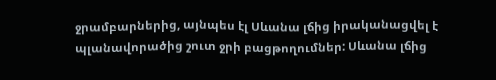ջրամբարներից, այնպես էլ Սևանա լճից իրականացվել է պլանավորածից շուտ ջրի բացթողումներ: Սևանա լճից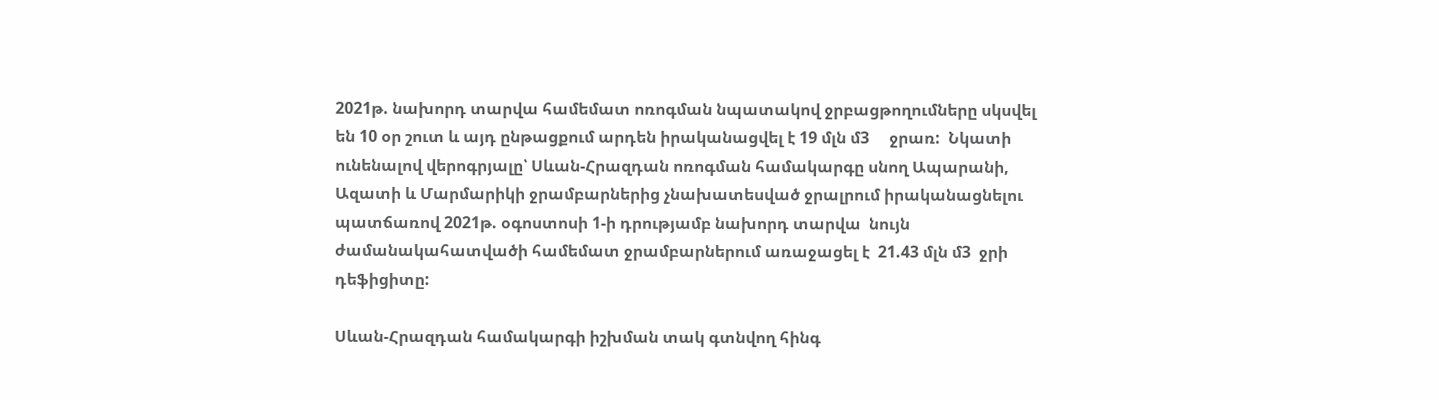2021թ. նախորդ տարվա համեմատ ոռոգման նպատակով ջրբացթողումները սկսվել են 10 օր շուտ և այդ ընթացքում արդեն իրականացվել է 19 մլն մ3     ջրառ:  Նկատի ունենալով վերոգրյալը՝ Սևան-Հրազդան ոռոգման համակարգը սնող Ապարանի, Ազատի և Մարմարիկի ջրամբարներից չնախատեսված ջրալրում իրականացնելու պատճառով 2021թ. օգոստոսի 1-ի դրությամբ նախորդ տարվա  նույն ժամանակահատվածի համեմատ ջրամբարներում առաջացել է  21.43 մլն մ3  ջրի դեֆիցիտը:

Սևան-Հրազդան համակարգի իշխման տակ գտնվող հինգ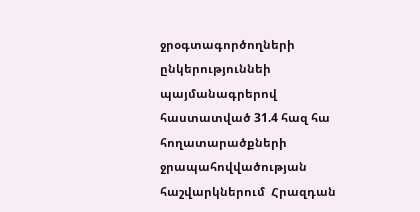ջրօգտագործողների ընկերություննեի պայմանագրերով հաստատված 31.4 հազ հա հողատարածքների ջրապահովվածության հաշվարկներում  Հրազդան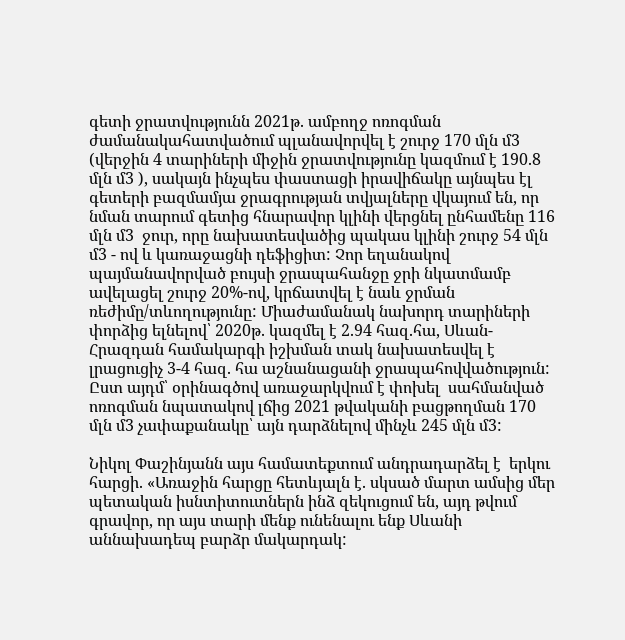գետի ջրատվությունն 2021թ. ամբողջ ոռոգման ժամանակահատվածում պլանավորվել է շուրջ 170 մլն մ3 (վերջին 4 տարիների միջին ջրատվությունը կազմում է 190.8 մլն մ3 ), սակայն ինչպես փաստացի իրավիճակը այնպես էլ  գետերի բազմամյա ջրագրության տվյալները վկայում են, որ նման տարում գետից հնարավոր կլինի վերցնել ընհամենը 116 մլն մ3  ջուր, որը նախատեսվածից պակաս կլինի շուրջ 54 մլն մ3 - ով և կառաջացնի դեֆիցիտ: Չոր եղանակով պայմանավորված բույսի ջրապահանջը ջրի նկատմամբ ավելացել շուրջ 20%-ով, կրճատվել է նաև ջրման ռեժիմը/տևողությունը: Միաժամանակ նախորդ տարիների փորձից ելնելով՝ 2020թ. կազմել է 2.94 հազ.հա, Սևան-Հրազդան համակարգի իշխման տակ նախատեսվել է լրացուցիչ 3-4 հազ. հա աշնանացանի ջրապահովվածություն: Ըստ այդմ՝ օրինագծով առաջարկվում է փոխել  սահմանված ոռոգման նպատակով լճից 2021 թվականի բացթողման 170 մլն մ3 չափաքանակը՝ այն դարձնելով մինչև 245 մլն մ3:

Նիկոլ Փաշինյանն այս համատեքտում անդրադարձել է  երկու հարցի. «Առաջին հարցը հետևյալն է. սկսած մարտ ամսից մեր պետական իսնտիտուտներն ինձ զեկուցում են, այդ թվում գրավոր, որ այս տարի մենք ունենալու ենք Սևանի աննախադեպ բարձր մակարդակ: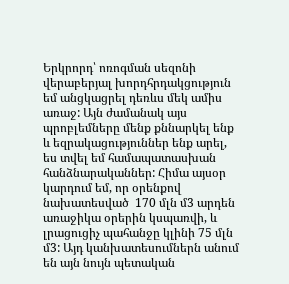Երկրորդ՝ ոռոգման սեզոնի վերաբերյալ խորդհրդակցություն եմ անցկացրել դեռևս մեկ ամիս առաջ: Այն ժամանակ այս պրոբլեմները մենք քննարկել ենք և եզրակացություններ ենք արել, ես տվել եմ համապատասխան հանձնարականներ: Հիմա այսօր կարդում եմ, որ օրենքով նախատեսված  170 մլն մ3 արդեն առաջիկա օրերին կսպառվի, և լրացուցիչ պահանջը կլինի 75 մլն մ3: Այդ կանխատեսումներն անում են այն նույն պետական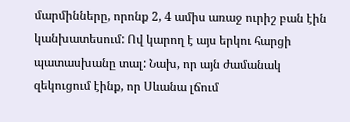մարմինները, որոնք 2, 4 ամիս առաջ ուրիշ բան էին կանխատեսում: Ով կարող է այս երկու հարցի պատասխանը տալ: Նախ, որ այն ժամանակ զեկուցում էինք, որ Սևանա լճում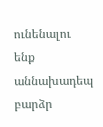ունենալու ենք աննախադեպ բարձր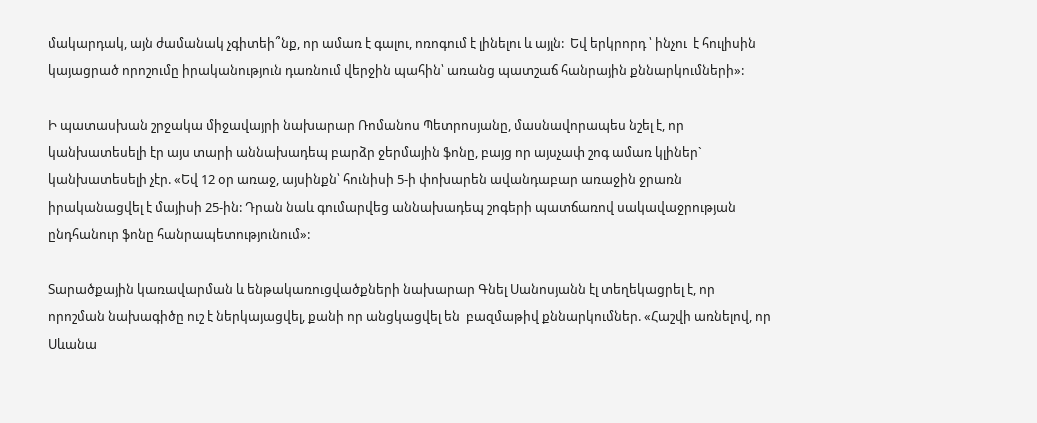մակարդակ, այն ժամանակ չգիտեի՞նք, որ ամառ է գալու, ոռոգում է լինելու և այլն:  Եվ երկրորդ ՝ ինչու  է հուլիսին կայացրած որոշումը իրականություն դառնում վերջին պահին՝ առանց պատշաճ հանրային քննարկումների»:

Ի պատասխան շրջակա միջավայրի նախարար Ռոմանոս Պետրոսյանը, մասնավորապես նշել է, որ կանխատեսելի էր այս տարի աննախադեպ բարձր ջերմային ֆոնը, բայց որ այսչափ շոգ ամառ կլիներ` կանխատեսելի չէր. «Եվ 12 օր առաջ, այսինքն՝ հունիսի 5-ի փոխարեն ավանդաբար առաջին ջրառն իրականացվել է մայիսի 25-ին: Դրան նաև գումարվեց աննախադեպ շոգերի պատճառով սակավաջրության ընդհանուր ֆոնը հանրապետությունում»:

Տարածքային կառավարման և ենթակառուցվածքների նախարար Գնել Սանոսյանն էլ տեղեկացրել է, որ որոշման նախագիծը ուշ է ներկայացվել, քանի որ անցկացվել են  բազմաթիվ քննարկումներ. «Հաշվի առնելով, որ Սևանա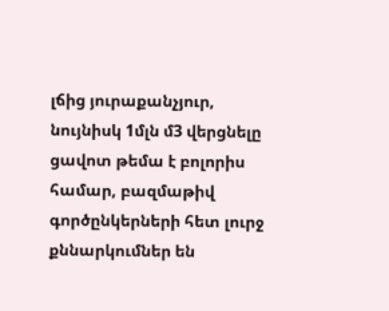լճից յուրաքանչյուր, նույնիսկ 1մլն մ3 վերցնելը ցավոտ թեմա է բոլորիս համար, բազմաթիվ գործընկերների հետ լուրջ քննարկումներ են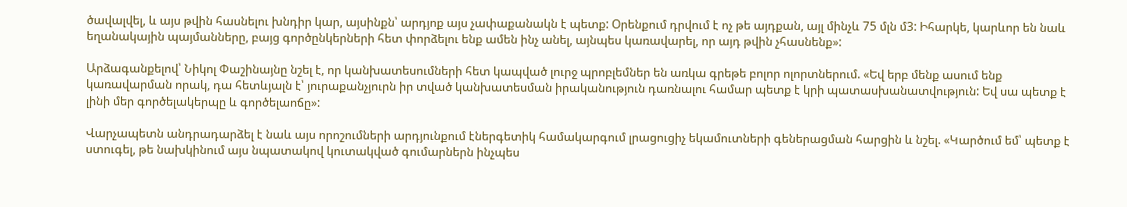ծավալվել, և այս թվին հասնելու խնդիր կար, այսինքն՝ արդյոք այս չափաքանակն է պետք: Օրենքում դրվում է ոչ թե այդքան, այլ մինչև 75 մլն մ3: Իհարկե, կարևոր են նաև եղանակային պայմանները, բայց գործընկերների հետ փորձելու ենք ամեն ինչ անել, այնպես կառավարել, որ այդ թվին չհասնենք»:

Արձագանքելով՝ Նիկոլ Փաշինայնը նշել է, որ կանխատեսումների հետ կապված լուրջ պրոբլեմներ են առկա գրեթե բոլոր ոլորտներում. «Եվ երբ մենք ասում ենք կառավարման որակ, դա հետևյալն է՝ յուրաքանչյուրն իր տված կանխատեսման իրականություն դառնալու համար պետք է կրի պատասխանատվություն: Եվ սա պետք է լինի մեր գործելակերպը և գործելաոճը»:

Վարչապետն անդրադարձել է նաև այս որոշումների արդյունքում էներգետիկ համակարգում լրացուցիչ եկամուտների գեներացման հարցին և նշել. «Կարծում եմ՝ պետք է ստուգել, թե նախկինում այս նպատակով կուտակված գումարներն ինչպես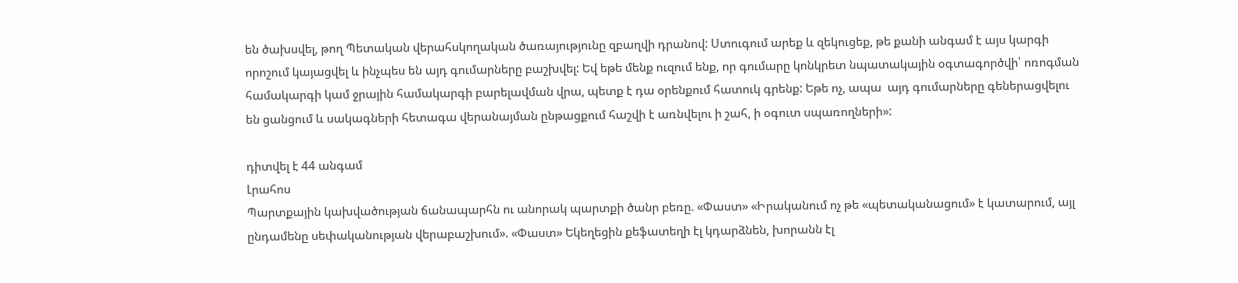են ծախսվել, թող Պետական վերահսկողական ծառայությունը զբաղվի դրանով: Ստուգում արեք և զեկուցեք, թե քանի անգամ է այս կարգի որոշում կայացվել և ինչպես են այդ գումարները բաշխվել: Եվ եթե մենք ուզում ենք, որ գումարը կոնկրետ նպատակային օգտագործվի՝ ոռոգման համակարգի կամ ջրային համակարգի բարելավման վրա, պետք է դա օրենքում հատուկ գրենք: Եթե ոչ, ապա  այդ գումարները գեներացվելու են ցանցում և սակագների հետագա վերանայման ընթացքում հաշվի է առնվելու ի շահ, ի օգուտ սպառողների»:

դիտվել է 44 անգամ
Լրահոս
Պարտքային կախվածության ճանապարհն ու անորակ պարտքի ծանր բեռը. «Փաստ» «Իրականում ոչ թե «պետականացում» է կատարում, այլ ընդամենը սեփականության վերաբաշխում». «Փաստ» Եկեղեցին քեֆատեղի էլ կդարձնեն, խորանն էլ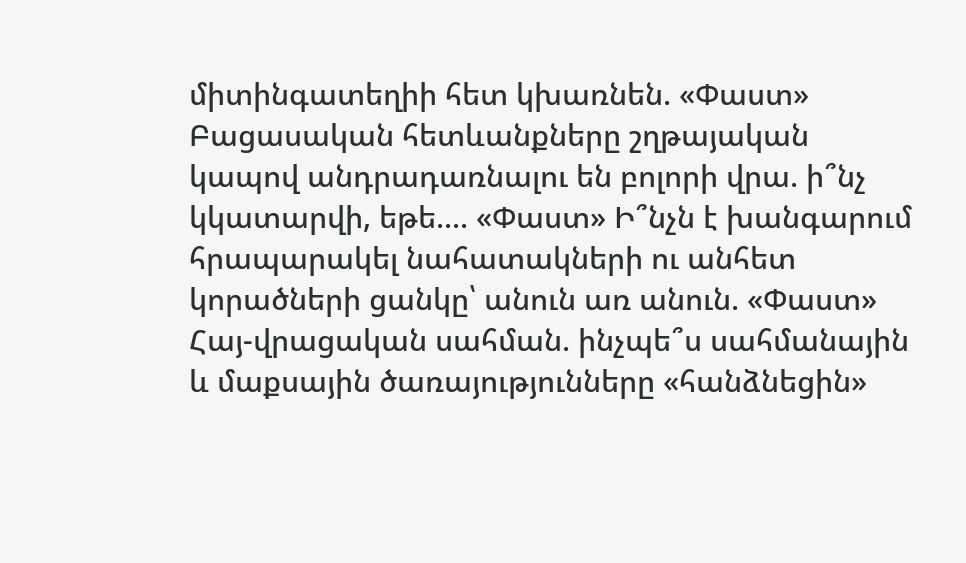միտինգատեղիի հետ կխառնեն. «Փաստ» Բացասական հետևանքները շղթայական կապով անդրադառնալու են բոլորի վրա. ի՞նչ կկատարվի, եթե.... «Փաստ» Ի՞նչն է խանգարում հրապարակել նահատակների ու անհետ կորածների ցանկը՝ անուն առ անուն. «Փաստ» Հայ-վրացական սահման. ինչպե՞ս սահմանային և մաքսային ծառայությունները «հանձնեցին»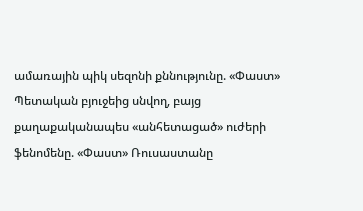ամառային պիկ սեզոնի քննությունը. «Փաստ» Պետական բյուջեից սնվող, բայց քաղաքականապես «անհետացած» ուժերի ֆենոմենը. «Փաստ» Ռուսաստանը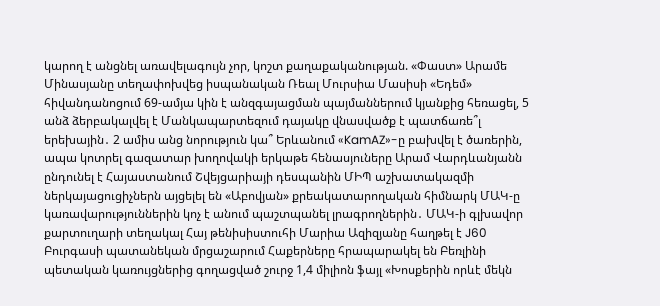կարող է անցնել առավելագույն չոր, կոշտ քաղաքականության. «Փաստ» Արամե Մինասյանը տեղափոխվեց իսպանական Ռեալ Մուրսիա Մասիսի «Եդեմ» հիվանդանոցում 69-ամյա կին է անզգայացման պայմաններում կյանքից հեռացել, 5 անձ ձերբակալվել է Մանկապարտեզում դայակը վնասվածք է պատճառե՞լ երեխային․ 2 ամիս անց նորություն կա՞ Երևանում «KamAZ»-ը բախվել է ծառերին, ապա կոտրել գազատար խողովակի երկաթե հենասյուները Արամ Վարդևանյանն ընդունել է Հայաստանում Շվեյցարիայի դեսպանին ՄԻՊ աշխատակազմի ներկայացուցիչներն այցելել են «Աբովյան» քրեակատարողական հիմնարկ ՄԱԿ-ը կառավարություններին կոչ է անում պաշտպանել լրագրողներին․ ՄԱԿ-ի գլխավոր քարտուղարի տեղակալ Հայ թենիսիստուհի Մարիա Ազիզյանը հաղթել է J60 Բուրգասի պատանեկան մրցաշարում Հաքերները հրապարակել են Բեռլինի պետական կառույցներից գողացված շուրջ 1,4 միլիոն ֆայլ «Խոսքերին որևէ մեկն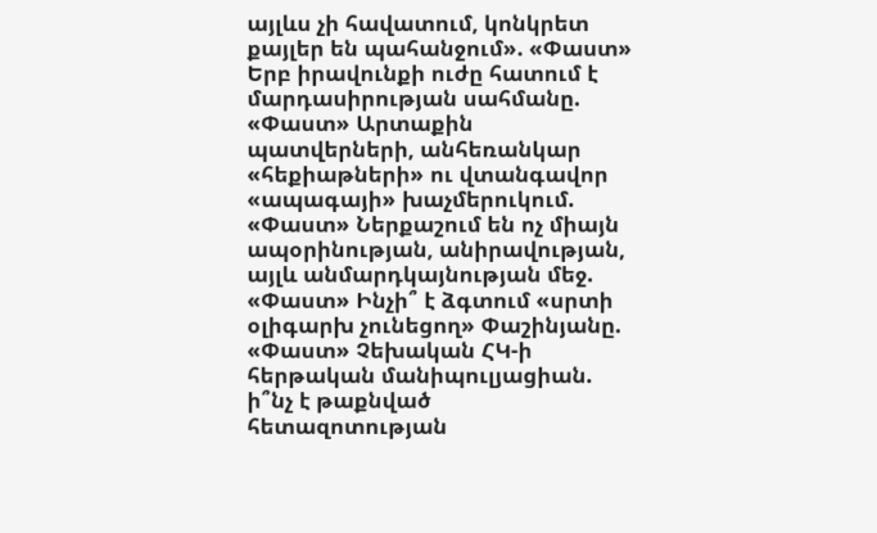այլևս չի հավատում, կոնկրետ քայլեր են պահանջում». «Փաստ» Երբ իրավունքի ուժը հատում է մարդասիրության սահմանը. «Փաստ» Արտաքին պատվերների, անհեռանկար «հեքիաթների» ու վտանգավոր «ապագայի» խաչմերուկում. «Փաստ» Ներքաշում են ոչ միայն ապօրինության, անիրավության, այլև անմարդկայնության մեջ. «Փաստ» Ինչի՞ է ձգտում «սրտի օլիգարխ չունեցող» Փաշինյանը. «Փաստ» Չեխական ՀԿ-ի հերթական մանիպուլյացիան. ի՞նչ է թաքնված հետազոտության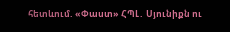հետևում. «Փաստ» ՀՊԼ․ Սյունիքն ու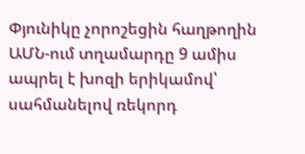Փյունիկը չորոշեցին հաղթողին ԱՄՆ-ում տղամարդը 9 ամիս ապրել է խոզի երիկամով՝ սահմանելով ռեկորդ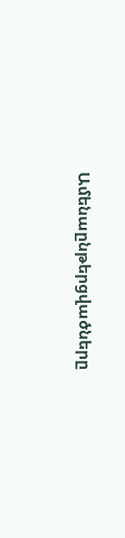Ամենաընթերցվածները